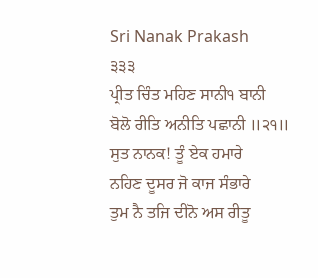Sri Nanak Prakash
੩੩੩
ਪ੍ਰੀਤ ਚਿੰਤ ਮਹਿਣ ਸਾਨੀ੧ ਬਾਨੀ
ਬੋਲੋ ਰੀਤਿ ਅਨੀਤਿ ਪਛਾਨੀ ॥੨੧॥
ਸੁਤ ਨਾਨਕ! ਤੂੰ ਏਕ ਹਮਾਰੇ
ਨਹਿਣ ਦੂਸਰ ਜੋ ਕਾਜ ਸੰਭਾਰੇ
ਤੁਮ ਨੈ ਤਜਿ ਦੀਨੋ ਅਸ ਰੀਤੂ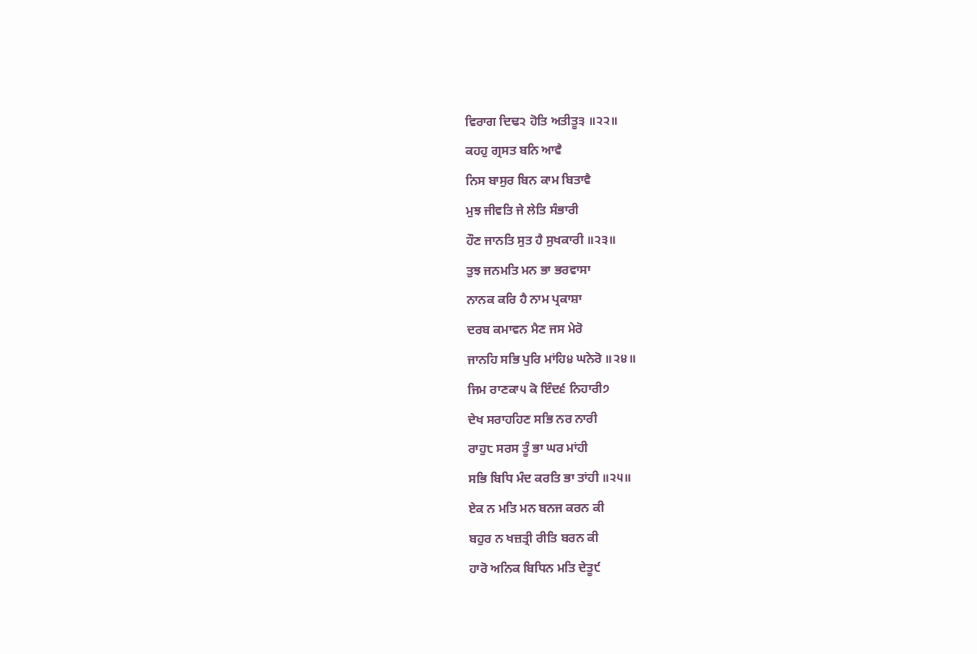ਵਿਰਾਗ ਦਿਢ੨ ਹੋਤਿ ਅਤੀਤੂ੩ ॥੨੨॥
ਕਹਹੁ ਗ੍ਰਸਤ ਬਨਿ ਆਵੈ
ਨਿਸ ਬਾਸੁਰ ਬਿਨ ਕਾਮ ਬਿਤਾਵੈ
ਮੁਝ ਜੀਵਤਿ ਜੇ ਲੇਤਿ ਸੰਭਾਰੀ
ਹੌਣ ਜਾਨਤਿ ਸੁਤ ਹੈ ਸੁਖਕਾਰੀ ॥੨੩॥
ਤੁਝ ਜਨਮਤਿ ਮਨ ਭਾ ਭਰਵਾਸਾ
ਨਾਨਕ ਕਰਿ ਹੈ ਨਾਮ ਪ੍ਰਕਾਸ਼ਾ
ਦਰਬ ਕਮਾਵਨ ਮੈਣ ਜਸ ਮੇਰੋ
ਜਾਨਹਿ ਸਭਿ ਪੁਰਿ ਮਾਂਹਿ੪ ਘਨੇਰੋ ॥੨੪॥
ਜਿਮ ਰਾਣਕਾ੫ ਕੋ ਇੰਦ੬ ਨਿਹਾਰੀ੭
ਦੇਖ ਸਰਾਹਹਿਣ ਸਭਿ ਨਰ ਨਾਰੀ
ਰਾਹੁ੮ ਸਰਸ ਤੂੰ ਭਾ ਘਰ ਮਾਂਹੀ
ਸਭਿ ਬਿਧਿ ਮੰਦ ਕਰਤਿ ਭਾ ਤਾਂਹੀ ॥੨੫॥
ਏਕ ਨ ਮਤਿ ਮਨ ਬਨਜ ਕਰਨ ਕੀ
ਬਹੁਰ ਨ ਖਜ਼ਤ੍ਰੀ ਰੀਤਿ ਬਰਨ ਕੀ
ਹਾਰੋ ਅਨਿਕ ਬਿਧਿਨ ਮਤਿ ਦੇਤੂ੯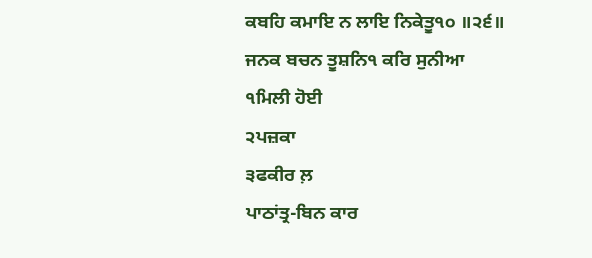ਕਬਹਿ ਕਮਾਇ ਨ ਲਾਇ ਨਿਕੇਤੂ੧੦ ॥੨੬॥
ਜਨਕ ਬਚਨ ਤੂਸ਼ਨਿ੧ ਕਰਿ ਸੁਨੀਆ
੧ਮਿਲੀ ਹੋਈ
੨ਪਜ਼ਕਾ
੩ਫਕੀਰ ਲ਼
ਪਾਠਾਂਤ੍ਰ-ਬਿਨ ਕਾਰ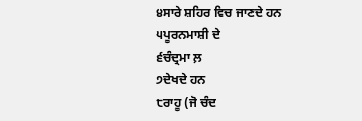੪ਸਾਰੇ ਸ਼ਹਿਰ ਵਿਚ ਜਾਣਦੇ ਹਨ
੫ਪੂਰਨਮਾਸ਼ੀ ਦੇ
੬ਚੰਦ੍ਰਮਾ ਲ਼
੭ਦੇਖਦੇ ਹਨ
੮ਰਾਹੂ (ਜੋ ਚੰਦ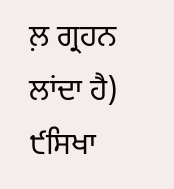ਲ਼ ਗ੍ਰਹਨ ਲਾਂਦਾ ਹੈ)
੯ਸਿਖਾ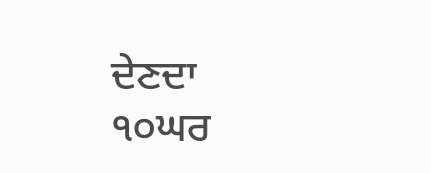ਦੇਣਦਾ
੧੦ਘਰ